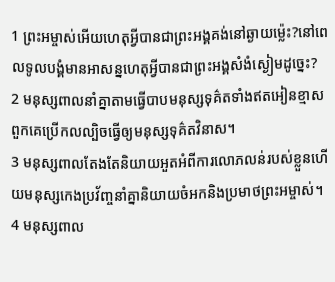1 ព្រះអម្ចាស់អើយហេតុអ្វីបានជាព្រះអង្គគង់នៅឆ្ងាយម៉្លេះ?នៅពេលទូលបង្គំមានអាសន្នហេតុអ្វីបានជាព្រះអង្គសំងំស្ងៀមដូច្នេះ?
2 មនុស្សពាលនាំគ្នាតាមធ្វើបាបមនុស្សទុគ៌តទាំងឥតអៀនខ្មាសពួកគេប្រើកលល្បិចធ្វើឲ្យមនុស្សទុគ៌តវិនាស។
3 មនុស្សពាលតែងតែនិយាយអួតអំពីការលោភលន់របស់ខ្លួនហើយមនុស្សកេងប្រវ័ញ្ចនាំគ្នានិយាយចំអកនិងប្រមាថព្រះអម្ចាស់។
4 មនុស្សពាល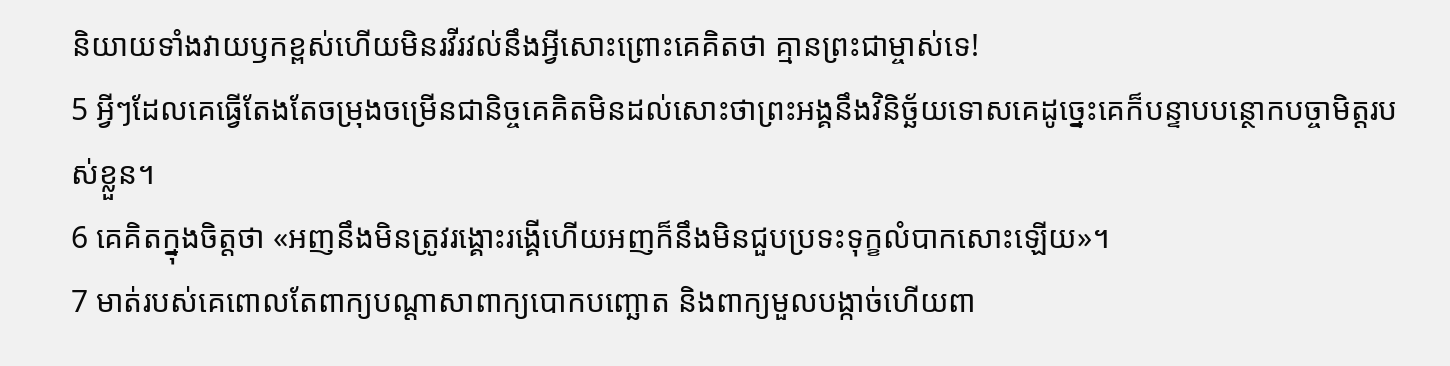និយាយទាំងវាយឫកខ្ពស់ហើយមិនរវីរវល់នឹងអ្វីសោះព្រោះគេគិតថា គ្មានព្រះជាម្ចាស់ទេ!
5 អ្វីៗដែលគេធ្វើតែងតែចម្រុងចម្រើនជានិច្ចគេគិតមិនដល់សោះថាព្រះអង្គនឹងវិនិច្ឆ័យទោសគេដូច្នេះគេក៏បន្ទាបបន្ថោកបច្ចាមិត្តរបស់ខ្លួន។
6 គេគិតក្នុងចិត្តថា «អញនឹងមិនត្រូវរង្គោះរង្គើហើយអញក៏នឹងមិនជួបប្រទះទុក្ខលំបាកសោះឡើយ»។
7 មាត់របស់គេពោលតែពាក្យបណ្ដាសាពាក្យបោកបញ្ឆោត និងពាក្យមួលបង្កាច់ហើយពា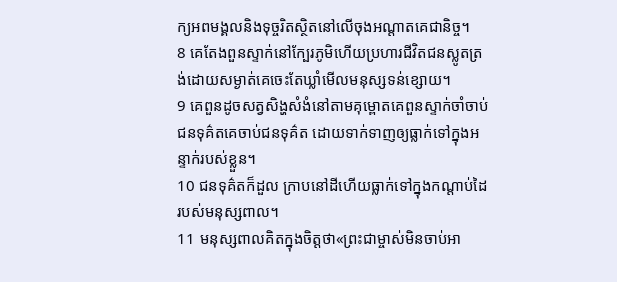ក្យអពមង្គលនិងទុច្ចរិតស្ថិតនៅលើចុងអណ្ដាតគេជានិច្ច។
8 គេតែងពួនស្ទាក់នៅក្បែរភូមិហើយប្រហារជីវិតជនស្លូតត្រង់ដោយសម្ងាត់គេចេះតែឃ្លាំមើលមនុស្សទន់ខ្សោយ។
9 គេពួនដូចសត្វសិង្ហសំងំនៅតាមគុម្ពោតគេពួនស្ទាក់ចាំចាប់ជនទុគ៌តគេចាប់ជនទុគ៌ត ដោយទាក់ទាញឲ្យធ្លាក់ទៅក្នុងអន្ទាក់របស់ខ្លួន។
10 ជនទុគ៌តក៏ដួល ក្រាបនៅដីហើយធ្លាក់ទៅក្នុងកណ្ដាប់ដៃរបស់មនុស្សពាល។
11 មនុស្សពាលគិតក្នុងចិត្តថា«ព្រះជាម្ចាស់មិនចាប់អា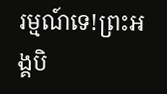រម្មណ៍ទេ!ព្រះអង្គបិ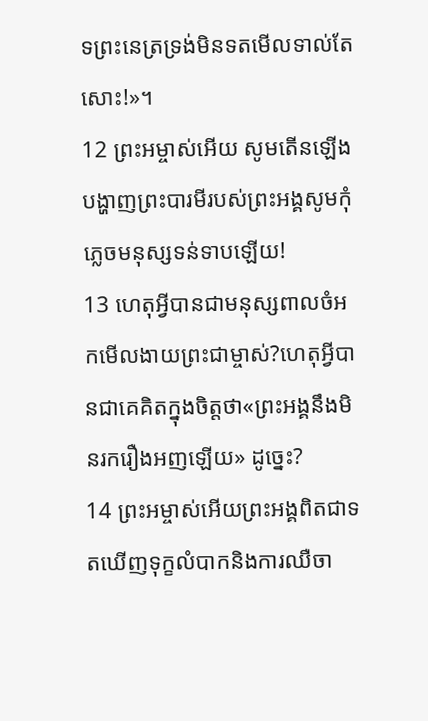ទព្រះនេត្រទ្រង់មិនទតមើលទាល់តែសោះ!»។
12 ព្រះអម្ចាស់អើយ សូមតើនឡើងបង្ហាញព្រះបារមីរបស់ព្រះអង្គសូមកុំភ្លេចមនុស្សទន់ទាបឡើយ!
13 ហេតុអ្វីបានជាមនុស្សពាលចំអកមើលងាយព្រះជាម្ចាស់?ហេតុអ្វីបានជាគេគិតក្នុងចិត្តថា«ព្រះអង្គនឹងមិនរករឿងអញឡើយ» ដូច្នេះ?
14 ព្រះអម្ចាស់អើយព្រះអង្គពិតជាទតឃើញទុក្ខលំបាកនិងការឈឺចា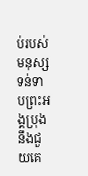ប់របស់មនុស្សទន់ទាបព្រះអង្គប្រុងនឹងជួយគេ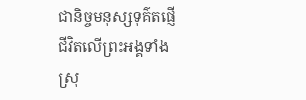ជានិច្ចមនុស្សទុគ៌តផ្ញើជីវិតលើព្រះអង្គទាំងស្រុ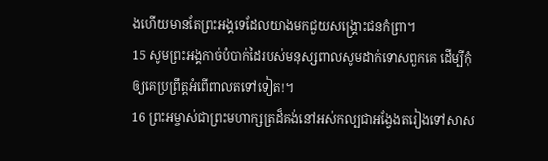ងហើយមានតែព្រះអង្គទេដែលយាងមកជួយសង្គ្រោះជនកំព្រា។
15 សូមព្រះអង្គកាច់បំបាក់ដៃរបស់មនុស្សពាលសូមដាក់ទោសពួកគេ ដើម្បីកុំឲ្យគេប្រព្រឹត្តអំពើពាលតទៅទៀត!។
16 ព្រះអម្ចាស់ជាព្រះមហាក្សត្រដ៏គង់នៅអស់កល្បជាអង្វែងតរៀងទៅសាស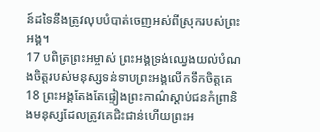ន៍ដទៃនឹងត្រូវលុបបំបាត់ចេញអស់ពីស្រុករបស់ព្រះអង្គ។
17 បពិត្រព្រះអម្ចាស់ ព្រះអង្គទ្រង់ឈ្វេងយល់បំណងចិត្តរបស់មនុស្សទន់ទាបព្រះអង្គលើកទឹកចិត្តគេ
18 ព្រះអង្គតែងតែផ្ទៀងព្រះកាណ៌ស្ដាប់ជនកំព្រានិងមនុស្សដែលត្រូវគេជិះជាន់ហើយព្រះអ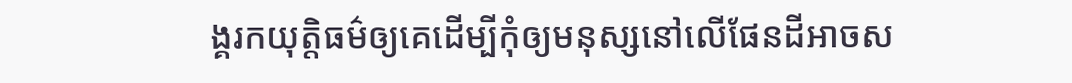ង្គរកយុត្តិធម៌ឲ្យគេដើម្បីកុំឲ្យមនុស្សនៅលើផែនដីអាចស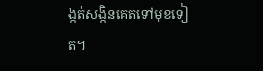ង្កត់សង្កិនគេតទៅមុខទៀត។